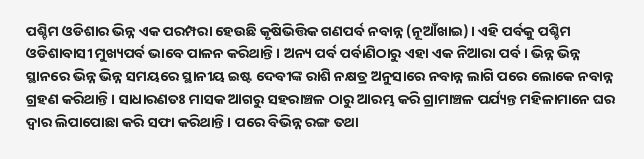ପଶ୍ଚିମ ଓଡିଶାର ଭିନ୍ନ ଏକ ପରମ୍ପରା ହେଉଛି କୃଷିଭିତ୍ତିକ ଗଣପର୍ବ ନବାନ୍ନ (ନୂଆଁଖାଇ)। ଏହି ପର୍ବକୁ ପଶ୍ଚିମ ଓଡିଶାବାସୀ ମୁଖ୍ୟପର୍ବ ଭାବେ ପାଳନ କରିଥାନ୍ତି। ଅନ୍ୟ ପର୍ବ ପର୍ବାଣିଠାରୁ ଏହା ଏକ ନିଆରା ପର୍ବ। ଭିନ୍ନ ଭିନ୍ନ ସ୍ଥାନରେ ଭିନ୍ନ ଭିନ୍ନ ସମୟରେ ସ୍ଥାନୀୟ ଇଷ୍ଟ ଦେବୀଙ୍କ ରାଶି ନକ୍ଷତ୍ର ଅନୁସାରେ ନବାନ୍ନ ଲାଗି ପରେ ଲୋକେ ନବାନ୍ନ ଗ୍ରହଣ କରିଥାନ୍ତି। ସାଧାରଣତଃ ମାସକ ଆଗରୁ ସହରାଞ୍ଚଳ ଠାରୁ ଆରମ୍ଭ କରି ଗ୍ରାମାଞ୍ଚଳ ପର୍ଯ୍ୟନ୍ତ ମହିଳାମାନେ ଘର ଦ୍ୱାର ଲିପାପୋଛା କରି ସଫା କରିଥାନ୍ତି। ପରେ ବିଭିନ୍ନ ରଙ୍ଗ ତଥା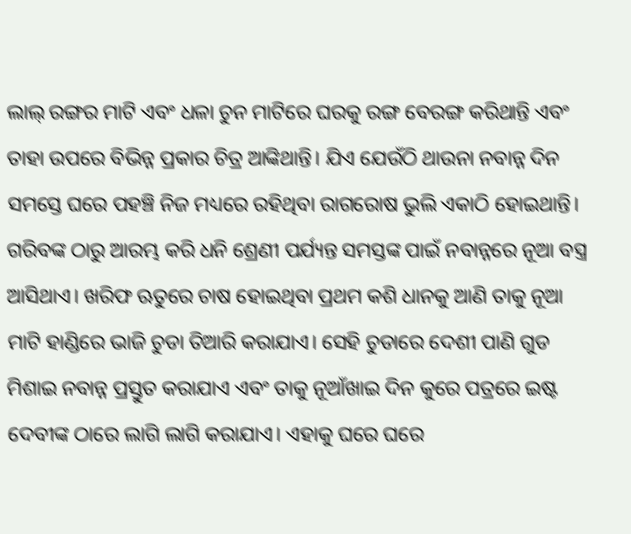ଲାଲ୍ ରଙ୍ଗର ମାଟି ଏବଂ ଧଳା ଚୁନ ମାଟିରେ ଘରକୁ ରଙ୍ଗ ବେରଙ୍ଗ କରିଥାନ୍ତି ଏବଂ ତାହା ଉପରେ ବିଭିନ୍ନ ପ୍ରକାର ଚିତ୍ର ଆଙ୍କିଥାନ୍ତି। ଯିଏ ଯେଉଁଠି ଥାଉନା ନବାନ୍ନ ଦିନ ସମସ୍ତେ ଘରେ ପହଞ୍ଚି ନିଜ ମଧ୍ୟରେ ରହିଥିବା ରାଗରୋଷ ଭୁଲି ଏକାଠି ହୋଇଥାନ୍ତି। ଗରିବଙ୍କ ଠାରୁ ଆରମ୍ଭ କରି ଧନି ଶ୍ରେଣୀ ପର୍ଯ୍ୟନ୍ତ ସମସ୍ତଙ୍କ ପାଇଁ ନବାନ୍ନରେ ନୂଆ ବସ୍ତ୍ର ଆସିଥାଏ। ଖରିଫ ଋତୁରେ ଚାଷ ହୋଇଥିବା ପ୍ରଥମ କଶି ଧାନକୁ ଆଣି ତାକୁ ନୂଆ ମାଟି ହାଣ୍ଡିରେ ଭାଜି ଚୁଡା ତିଆରି କରାଯାଏ। ସେହି ଚୁଡାରେ ଦେଶୀ ପାଣି ଗୁଡ ମିଶାଇ ନବାନ୍ନ ପ୍ରସ୍ତୁତ କରାଯାଏ ଏବଂ ତାକୁ ନୂଆଁଖାଇ ଦିନ କୁରେ ପତ୍ରରେ ଇଷ୍ଟ ଦେବୀଙ୍କ ଠାରେ ଲାଗି ଲାଗି କରାଯାଏ। ଏହାକୁ ଘରେ ଘରେ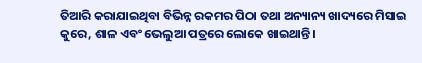ତିଆରି କରାଯାଇଥିବା ବିଭିନ୍ନ ରକମର ପିଠା ତଥା ଅନ୍ୟାନ୍ୟ ଖାଦ୍ୟରେ ମିସାଇ କୁରେ, ଶାଳ ଏବଂ ଭେଲୁଆ ପତ୍ରରେ ଲୋକେ ଖାଇଥାନ୍ତି।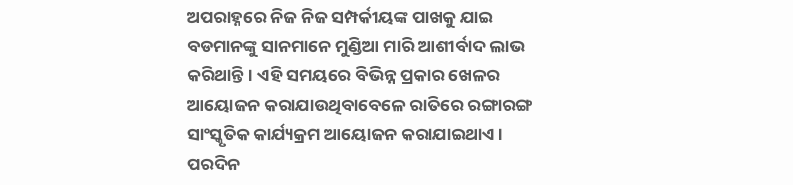ଅପରାହ୍ନରେ ନିଜ ନିଜ ସମ୍ପର୍କୀୟଙ୍କ ପାଖକୁ ଯାଇ ବଡମାନଙ୍କୁ ସାନମାନେ ମୁଣ୍ଡିଆ ମାରି ଆଶୀର୍ବାଦ ଲାଭ କରିଥାନ୍ତି। ଏହି ସମୟରେ ବିଭିନ୍ନ ପ୍ରକାର ଖେଳର ଆୟୋଜନ କରାଯାଉଥିବାବେଳେ ରାତିରେ ରଙ୍ଗାରଙ୍ଗ ସାଂସ୍କୃତିକ କାର୍ଯ୍ୟକ୍ରମ ଆୟୋଜନ କରାଯାଇଥାଏ। ପରଦିନ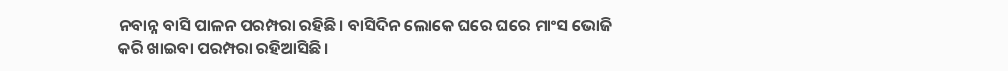ନବାନ୍ନ ବାସି ପାଳନ ପରମ୍ପରା ରହିଛି। ବାସିଦିନ ଲୋକେ ଘରେ ଘରେ ମାଂସ ଭୋଜି
କରି ଖାଇବା ପରମ୍ପରା ରହିଆସିଛି।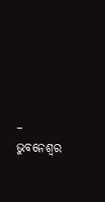– ଭୁବନେଶ୍ୱର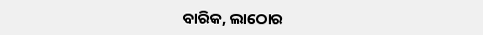ବାରିକ, ଲାଠୋର